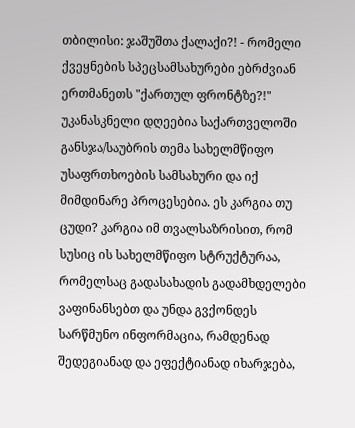თბილისი: ჯაშუშთა ქალაქი?! - რომელი ქვეყნების სპეცსამსახურები ებრძვიან ერთმანეთს "ქართულ ფრონტზე?!"
უკანასკნელი დღეებია საქართველოში განსჯა/საუბრის თემა სახელმწიფო უსაფრთხოების სამსახური და იქ მიმდინარე პროცესებია. ეს კარგია თუ ცუდი? კარგია იმ თვალსაზრისით, რომ სუსიც ის სახელმწიფო სტრუქტურაა, რომელსაც გადასახადის გადამხდელები ვაფინანსებთ და უნდა გვქონდეს სარწმუნო ინფორმაცია, რამდენად შედეგიანად და ეფექტიანად იხარჯება,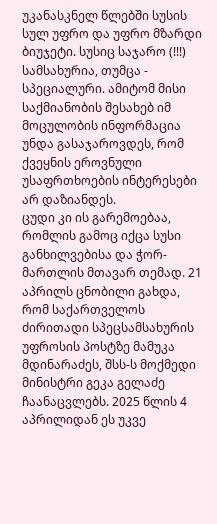უკანასკნელ წლებში სუსის სულ უფრო და უფრო მზარდი ბიუჯეტი. სუსიც საჯარო (!!!) სამსახურია, თუმცა - სპეციალური. ამიტომ მისი საქმიანობის შესახებ იმ მოცულობის ინფორმაცია უნდა გასაჯაროვდეს, რომ ქვეყნის ეროვნული უსაფრთხოების ინტერესები არ დაზიანდეს.
ცუდი კი ის გარემოებაა, რომლის გამოც იქცა სუსი განხილვებისა და ჭორ-მართლის მთავარ თემად. 21 აპრილს ცნობილი გახდა, რომ საქართველოს ძირითადი სპეცსამსახურის უფროსის პოსტზე მამუკა მდინარაძეს, შსს-ს მოქმედი მინისტრი გეკა გელაძე ჩაანაცვლებს. 2025 წლის 4 აპრილიდან ეს უკვე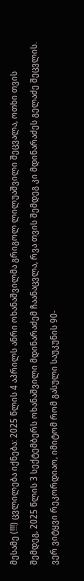მესამე (!!!) ცვლილება იქნება: 2025 წლის 4 აპრილს ანრი ოხანაშვილმა გრიგოლ ლილუაშვილი შეცვალა, ოთხი თვის შემდეგ, 2025 წლის 3 სექტემბერს ოხანაშვილი მდინარაძემ ჩაანაცვლა, რვა თვის შემდეგ კი მდინარაძეს გელაძე შეცვლის. ვერ ვიტყვი რეკორდიაო, იმიტომ რომ გასული საუკუნის 90-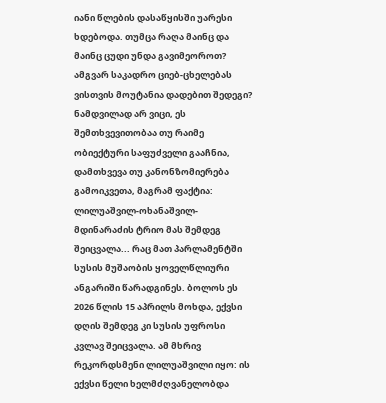იანი წლების დასაწყისში უარესი ხდებოდა. თუმცა რაღა მაინც და მაინც ცუდი უნდა გავიმეოროთ? ამგვარ საკადრო ციებ-ცხელებას ვისთვის მოუტანია დადებით შედეგი?
ნამდვილად არ ვიცი, ეს შემთხვევითობაა თუ რაიმე ობიექტური საფუძველი გააჩნია, დამთხვევა თუ კანონზომიერება გამოიკვეთა, მაგრამ ფაქტია: ლილუაშვილ-ოხანაშვილ-მდინარაძის ტრიო მას შემდეგ შეიცვალა... რაც მათ პარლამენტში სუსის მუშაობის ყოველწლიური ანგარიში წარადგინეს. ბოლოს ეს 2026 წლის 15 აპრილს მოხდა, ექვსი დღის შემდეგ კი სუსის უფროსი კვლავ შეიცვალა. ამ მხრივ რეკორდსმენი ლილუაშვილი იყო: ის ექვსი წელი ხელმძღვანელობდა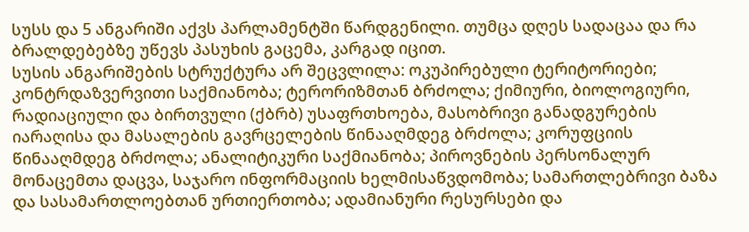სუსს და 5 ანგარიში აქვს პარლამენტში წარდგენილი. თუმცა დღეს სადაცაა და რა ბრალდებებზე უწევს პასუხის გაცემა, კარგად იცით.
სუსის ანგარიშების სტრუქტურა არ შეცვლილა: ოკუპირებული ტერიტორიები; კონტრდაზვერვითი საქმიანობა; ტერორიზმთან ბრძოლა; ქიმიური, ბიოლოგიური, რადიაციული და ბირთვული (ქბრბ) უსაფრთხოება, მასობრივი განადგურების იარაღისა და მასალების გავრცელების წინააღმდეგ ბრძოლა; კორუფციის წინააღმდეგ ბრძოლა; ანალიტიკური საქმიანობა; პიროვნების პერსონალურ მონაცემთა დაცვა, საჯარო ინფორმაციის ხელმისაწვდომობა; სამართლებრივი ბაზა და სასამართლოებთან ურთიერთობა; ადამიანური რესურსები და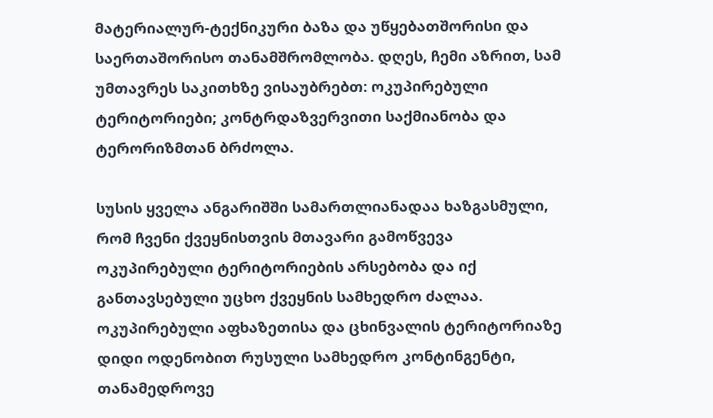მატერიალურ-ტექნიკური ბაზა და უწყებათშორისი და საერთაშორისო თანამშრომლობა. დღეს, ჩემი აზრით, სამ უმთავრეს საკითხზე ვისაუბრებთ: ოკუპირებული ტერიტორიები; კონტრდაზვერვითი საქმიანობა და ტერორიზმთან ბრძოლა.

სუსის ყველა ანგარიშში სამართლიანადაა ხაზგასმული, რომ ჩვენი ქვეყნისთვის მთავარი გამოწვევა ოკუპირებული ტერიტორიების არსებობა და იქ განთავსებული უცხო ქვეყნის სამხედრო ძალაა. ოკუპირებული აფხაზეთისა და ცხინვალის ტერიტორიაზე დიდი ოდენობით რუსული სამხედრო კონტინგენტი, თანამედროვე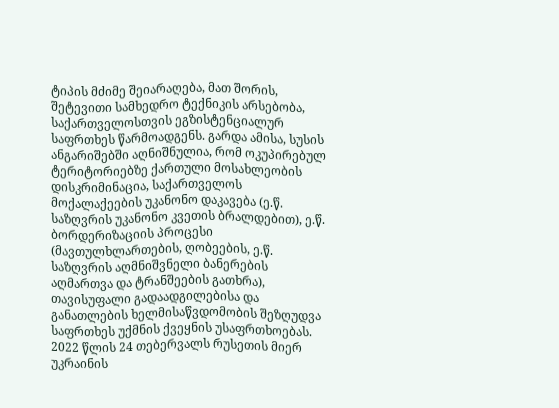ტიპის მძიმე შეიარაღება, მათ შორის, შეტევითი სამხედრო ტექნიკის არსებობა, საქართველოსთვის ეგზისტენციალურ საფრთხეს წარმოადგენს. გარდა ამისა, სუსის ანგარიშებში აღნიშნულია, რომ ოკუპირებულ ტერიტორიებზე ქართული მოსახლეობის დისკრიმინაცია, საქართველოს მოქალაქეების უკანონო დაკავება (ე.წ. საზღვრის უკანონო კვეთის ბრალდებით), ე.წ. ბორდერიზაციის პროცესი (მავთულხლართების, ღობეების, ე.წ. საზღვრის აღმნიშვნელი ბანერების აღმართვა და ტრანშეების გათხრა), თავისუფალი გადაადგილებისა და განათლების ხელმისაწვდომობის შეზღუდვა საფრთხეს უქმნის ქვეყნის უსაფრთხოებას.
2022 წლის 24 თებერვალს რუსეთის მიერ უკრაინის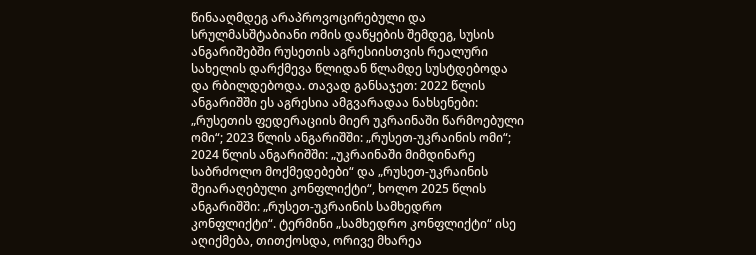წინააღმდეგ არაპროვოცირებული და სრულმასშტაბიანი ომის დაწყების შემდეგ, სუსის ანგარიშებში რუსეთის აგრესიისთვის რეალური სახელის დარქმევა წლიდან წლამდე სუსტდებოდა და რბილდებოდა. თავად განსაჯეთ: 2022 წლის ანგარიშში ეს აგრესია ამგვარადაა ნახსენები: „რუსეთის ფედერაციის მიერ უკრაინაში წარმოებული ომი“; 2023 წლის ანგარიშში: „რუსეთ-უკრაინის ომი“; 2024 წლის ანგარიშში: „უკრაინაში მიმდინარე საბრძოლო მოქმედებები“ და „რუსეთ-უკრაინის შეიარაღებული კონფლიქტი“, ხოლო 2025 წლის ანგარიშში: „რუსეთ-უკრაინის სამხედრო კონფლიქტი“. ტერმინი „სამხედრო კონფლიქტი“ ისე აღიქმება, თითქოსდა, ორივე მხარეა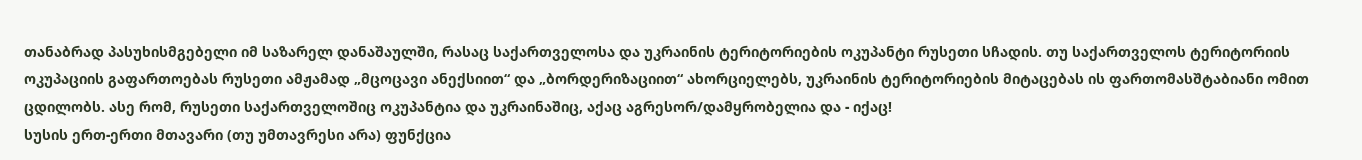თანაბრად პასუხისმგებელი იმ საზარელ დანაშაულში, რასაც საქართველოსა და უკრაინის ტერიტორიების ოკუპანტი რუსეთი სჩადის. თუ საქართველოს ტერიტორიის ოკუპაციის გაფართოებას რუსეთი ამჟამად „მცოცავი ანექსიით“ და „ბორდერიზაციით“ ახორციელებს, უკრაინის ტერიტორიების მიტაცებას ის ფართომასშტაბიანი ომით ცდილობს. ასე რომ, რუსეთი საქართველოშიც ოკუპანტია და უკრაინაშიც, აქაც აგრესორ/დამყრობელია და - იქაც!
სუსის ერთ-ერთი მთავარი (თუ უმთავრესი არა) ფუნქცია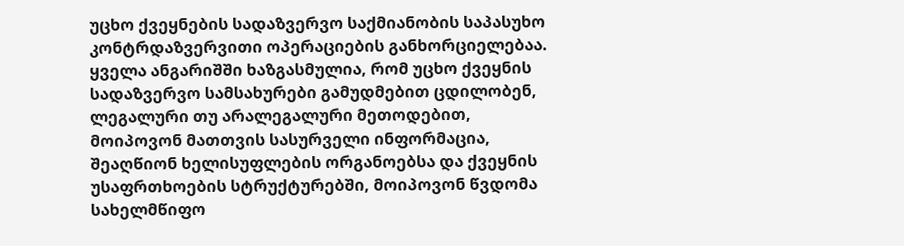უცხო ქვეყნების სადაზვერვო საქმიანობის საპასუხო კონტრდაზვერვითი ოპერაციების განხორციელებაა. ყველა ანგარიშში ხაზგასმულია, რომ უცხო ქვეყნის სადაზვერვო სამსახურები გამუდმებით ცდილობენ, ლეგალური თუ არალეგალური მეთოდებით, მოიპოვონ მათთვის სასურველი ინფორმაცია, შეაღწიონ ხელისუფლების ორგანოებსა და ქვეყნის უსაფრთხოების სტრუქტურებში, მოიპოვონ წვდომა სახელმწიფო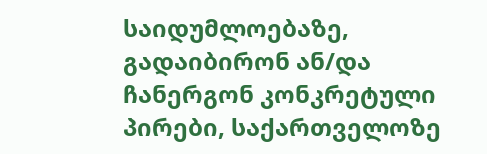საიდუმლოებაზე, გადაიბირონ ან/და ჩანერგონ კონკრეტული პირები, საქართველოზე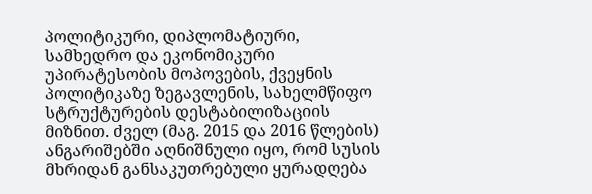პოლიტიკური, დიპლომატიური, სამხედრო და ეკონომიკური უპირატესობის მოპოვების, ქვეყნის პოლიტიკაზე ზეგავლენის, სახელმწიფო სტრუქტურების დესტაბილიზაციის მიზნით. ძველ (მაგ. 2015 და 2016 წლების) ანგარიშებში აღნიშნული იყო, რომ სუსის მხრიდან განსაკუთრებული ყურადღება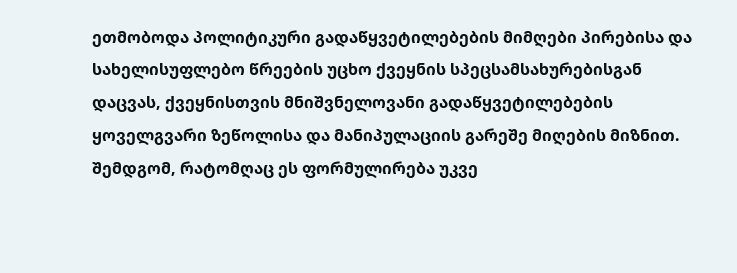ეთმობოდა პოლიტიკური გადაწყვეტილებების მიმღები პირებისა და სახელისუფლებო წრეების უცხო ქვეყნის სპეცსამსახურებისგან დაცვას, ქვეყნისთვის მნიშვნელოვანი გადაწყვეტილებების ყოველგვარი ზეწოლისა და მანიპულაციის გარეშე მიღების მიზნით. შემდგომ, რატომღაც ეს ფორმულირება უკვე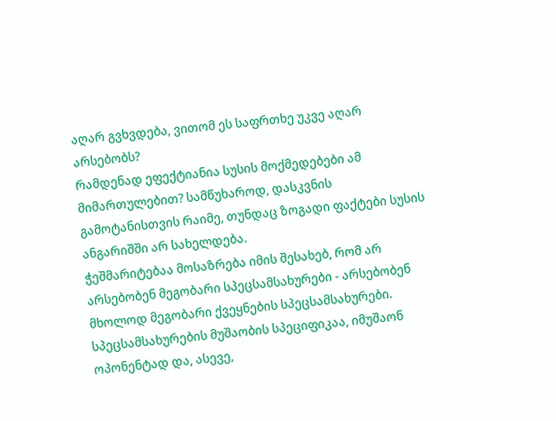აღარ გვხვდება, ვითომ ეს საფრთხე უკვე აღარ არსებობს?
რამდენად ეფექტიანია სუსის მოქმედებები ამ მიმართულებით? სამწუხაროდ, დასკვნის გამოტანისთვის რაიმე, თუნდაც ზოგადი ფაქტები სუსის ანგარიშში არ სახელდება.
ჭეშმარიტებაა მოსაზრება იმის შესახებ, რომ არ არსებობენ მეგობარი სპეცსამსახურები - არსებობენ მხოლოდ მეგობარი ქვეყნების სპეცსამსახურები. სპეცსამსახურების მუშაობის სპეციფიკაა, იმუშაონ ოპონენტად და, ასევე,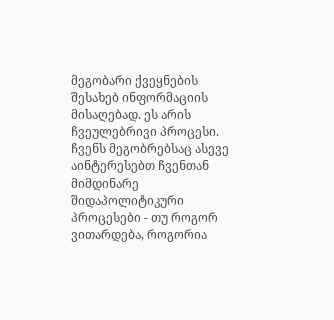მეგობარი ქვეყნების შესახებ ინფორმაციის მისაღებად. ეს არის ჩვეულებრივი პროცესი. ჩვენს მეგობრებსაც ასევე აინტერესებთ ჩვენთან მიმდინარე შიდაპოლიტიკური პროცესები - თუ როგორ ვითარდება, როგორია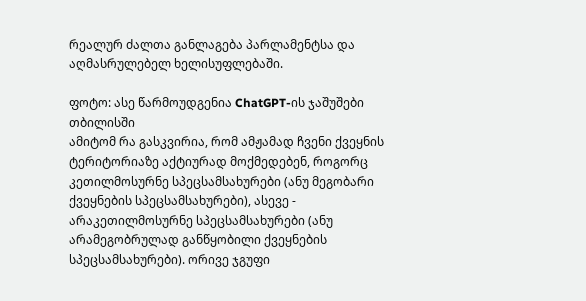რეალურ ძალთა განლაგება პარლამენტსა და აღმასრულებელ ხელისუფლებაში.

ფოტო: ასე წარმოუდგენია ChatGPT-ის ჯაშუშები თბილისში
ამიტომ რა გასკვირია, რომ ამჟამად ჩვენი ქვეყნის ტერიტორიაზე აქტიურად მოქმედებენ, როგორც კეთილმოსურნე სპეცსამსახურები (ანუ მეგობარი ქვეყნების სპეცსამსახურები), ასევე - არაკეთილმოსურნე სპეცსამსახურები (ანუ არამეგობრულად განწყობილი ქვეყნების სპეცსამსახურები). ორივე ჯგუფი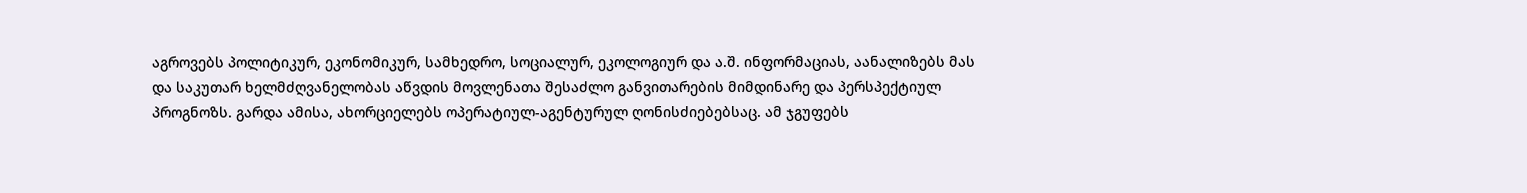აგროვებს პოლიტიკურ, ეკონომიკურ, სამხედრო, სოციალურ, ეკოლოგიურ და ა.შ. ინფორმაციას, აანალიზებს მას და საკუთარ ხელმძღვანელობას აწვდის მოვლენათა შესაძლო განვითარების მიმდინარე და პერსპექტიულ პროგნოზს. გარდა ამისა, ახორციელებს ოპერატიულ-აგენტურულ ღონისძიებებსაც. ამ ჯგუფებს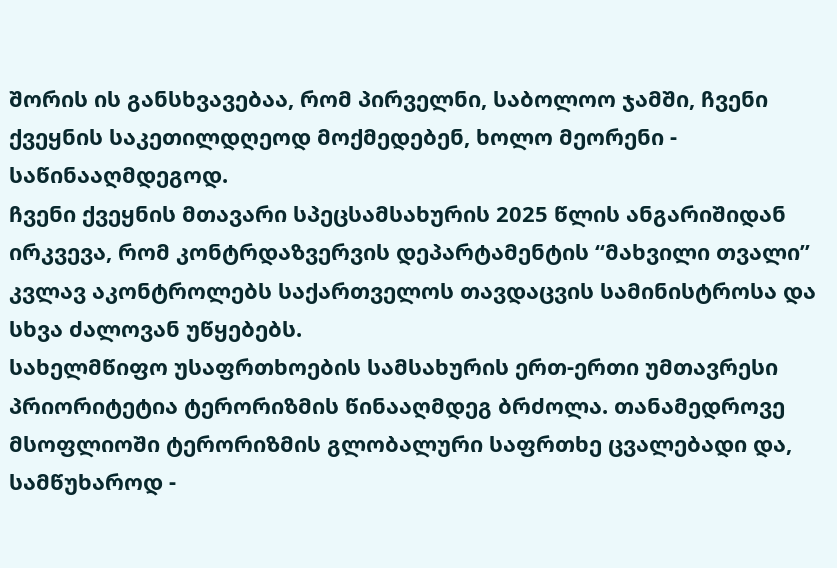შორის ის განსხვავებაა, რომ პირველნი, საბოლოო ჯამში, ჩვენი ქვეყნის საკეთილდღეოდ მოქმედებენ, ხოლო მეორენი - საწინააღმდეგოდ.
ჩვენი ქვეყნის მთავარი სპეცსამსახურის 2025 წლის ანგარიშიდან ირკვევა, რომ კონტრდაზვერვის დეპარტამენტის “მახვილი თვალი” კვლავ აკონტროლებს საქართველოს თავდაცვის სამინისტროსა და სხვა ძალოვან უწყებებს.
სახელმწიფო უსაფრთხოების სამსახურის ერთ-ერთი უმთავრესი პრიორიტეტია ტერორიზმის წინააღმდეგ ბრძოლა. თანამედროვე მსოფლიოში ტერორიზმის გლობალური საფრთხე ცვალებადი და, სამწუხაროდ -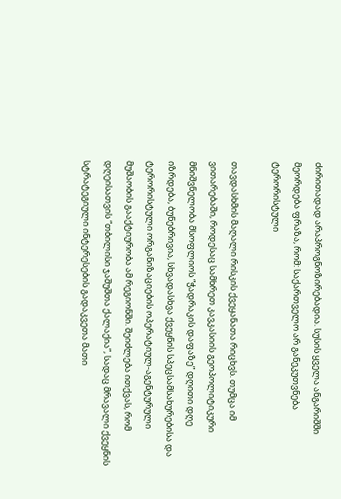ძირითადად არაპროგნოზირებადია. სუსის ყველა ანგარიშში მეორდება ფრაზა, რომ: საქართველო არ განეკუთვნება ტერორისტული

თავდასხმის მაღალი რისკის ქვეყანათა რიცხვს. თუმცა იმ ვითარებაში, როდესაც სამხრეთ კავკასიის გეოპოლიტიკური მნიშვნელობა მსოფლიოს “ჭადრაკის დაფაზე” დღითი დღე იზრდება, ბუნებრივია, სხვადასხვა ქვეყნის სპეცსამსახურებისა და ტერორისტული ორგანიზაციების ოპერატიულ-აგენტურული მუშაობის გააქტიურობა ამ რეგიონში. შეიძლება ითქვას, რომ დღეისათვის “თბილისი ჯაშუშთა ქალაქია”, სადაც მრავალი ქვეყნის სტრატეგიული ინტერესების გადაკვეთა მათი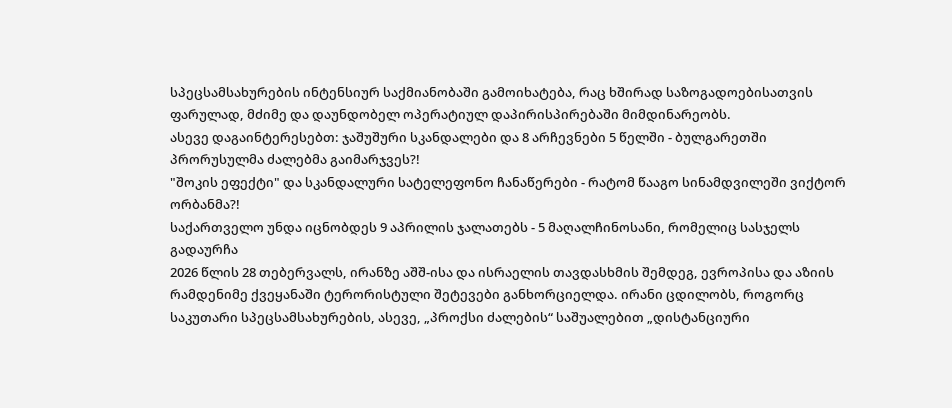სპეცსამსახურების ინტენსიურ საქმიანობაში გამოიხატება, რაც ხშირად საზოგადოებისათვის ფარულად, მძიმე და დაუნდობელ ოპერატიულ დაპირისპირებაში მიმდინარეობს.
ასევე დაგაინტერესებთ: ჯაშუშური სკანდალები და 8 არჩევნები 5 წელში - ბულგარეთში პრორუსულმა ძალებმა გაიმარჯვეს?!
"შოკის ეფექტი" და სკანდალური სატელეფონო ჩანაწერები - რატომ წააგო სინამდვილეში ვიქტორ ორბანმა?!
საქართველო უნდა იცნობდეს 9 აპრილის ჯალათებს - 5 მაღალჩინოსანი, რომელიც სასჯელს გადაურჩა
2026 წლის 28 თებერვალს, ირანზე აშშ-ისა და ისრაელის თავდასხმის შემდეგ, ევროპისა და აზიის რამდენიმე ქვეყანაში ტერორისტული შეტევები განხორციელდა. ირანი ცდილობს, როგორც საკუთარი სპეცსამსახურების, ასევე, „პროქსი ძალების“ საშუალებით „დისტანციური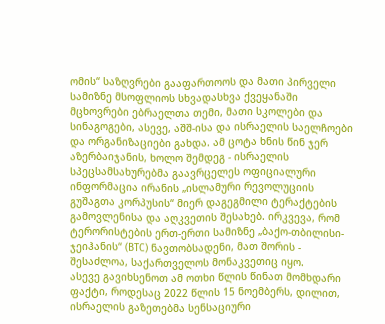ომის“ საზღვრები გააფართოოს და მათი პირველი სამიზნე მსოფლიოს სხვადასხვა ქვეყანაში მცხოვრები ებრაელთა თემი, მათი სკოლები და სინაგოგები, ასევე, აშშ-ისა და ისრაელის საელჩოები და ორგანიზაციები გახდა. ამ ცოტა ხნის წინ ჯერ აზერბაიჯანის, ხოლო შემდეგ - ისრაელის სპეცსამსახურებმა გაავრცელეს ოფიციალური ინფორმაცია ირანის „ისლამური რევოლუციის გუშაგთა კორპუსის“ მიერ დაგეგმილი ტერაქტების გამოვლენისა და აღკვეთის შესახებ. ირკვევა, რომ ტერორისტების ერთ-ერთი სამიზნე „ბაქო-თბილისი-ჯეიჰანის“ (BTC) ნავთობსადენი, მათ შორის - შესაძლოა, საქართველოს მონაკვეთიც იყო.
ასევე გავიხსენოთ ამ ოთხი წლის წინათ მომხდარი ფაქტი, როდესაც 2022 წლის 15 ნოემბერს, დილით, ისრაელის გაზეთებმა სენსაციური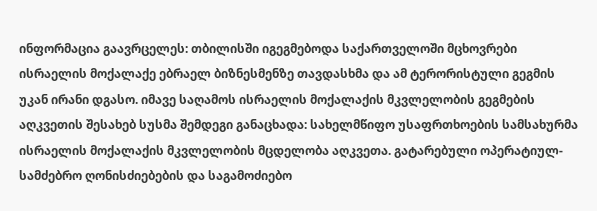ინფორმაცია გაავრცელეს: თბილისში იგეგმებოდა საქართველოში მცხოვრები ისრაელის მოქალაქე ებრაელ ბიზნესმენზე თავდასხმა და ამ ტერორისტული გეგმის უკან ირანი დგასო. იმავე საღამოს ისრაელის მოქალაქის მკვლელობის გეგმების აღკვეთის შესახებ სუსმა შემდეგი განაცხადა: სახელმწიფო უსაფრთხოების სამსახურმა ისრაელის მოქალაქის მკვლელობის მცდელობა აღკვეთა. გატარებული ოპერატიულ-სამძებრო ღონისძიებების და საგამოძიებო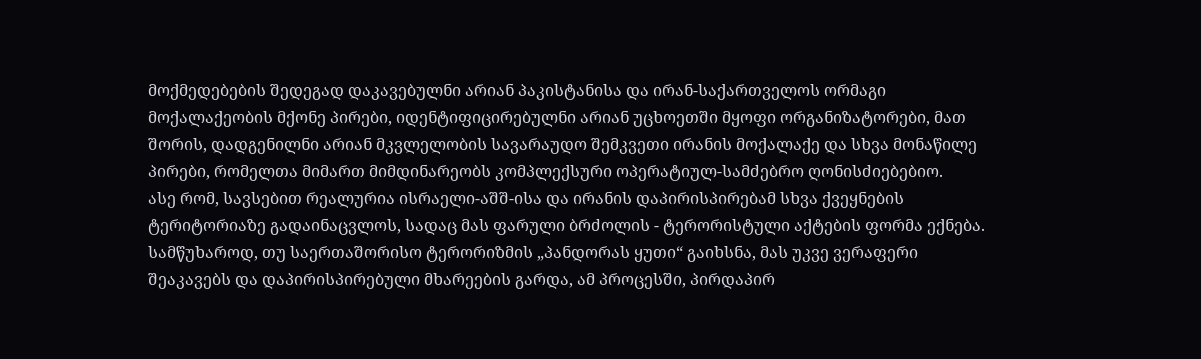მოქმედებების შედეგად დაკავებულნი არიან პაკისტანისა და ირან-საქართველოს ორმაგი მოქალაქეობის მქონე პირები, იდენტიფიცირებულნი არიან უცხოეთში მყოფი ორგანიზატორები, მათ შორის, დადგენილნი არიან მკვლელობის სავარაუდო შემკვეთი ირანის მოქალაქე და სხვა მონაწილე პირები, რომელთა მიმართ მიმდინარეობს კომპლექსური ოპერატიულ-სამძებრო ღონისძიებებიო.
ასე რომ, სავსებით რეალურია ისრაელი-აშშ-ისა და ირანის დაპირისპირებამ სხვა ქვეყნების ტერიტორიაზე გადაინაცვლოს, სადაც მას ფარული ბრძოლის - ტერორისტული აქტების ფორმა ექნება. სამწუხაროდ, თუ საერთაშორისო ტერორიზმის „პანდორას ყუთი“ გაიხსნა, მას უკვე ვერაფერი შეაკავებს და დაპირისპირებული მხარეების გარდა, ამ პროცესში, პირდაპირ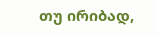თუ ირიბად,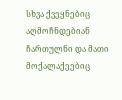სხვა ქვეყნებიც აღმოჩნდებიან ჩართულნი და მათი მოქალაქეებიც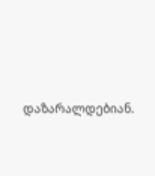დაზარალდებიან.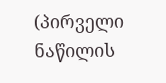(პირველი ნაწილის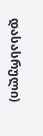დასასრული)